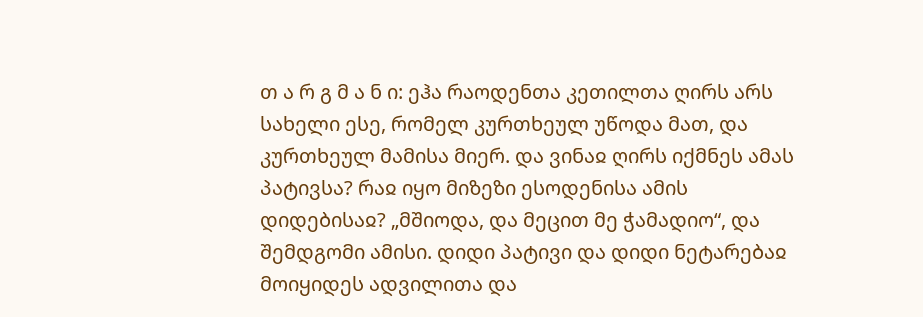თ ა რ გ მ ა ნ ი: ეჰა რაოდენთა კეთილთა ღირს არს სახელი ესე, რომელ კურთხეულ უწოდა მათ, და კურთხეულ მამისა მიერ. და ვინაჲ ღირს იქმნეს ამას პატივსა? რაჲ იყო მიზეზი ესოდენისა ამის დიდებისაჲ? „მშიოდა, და მეცით მე ჭამადიო“, და შემდგომი ამისი. დიდი პატივი და დიდი ნეტარებაჲ მოიყიდეს ადვილითა და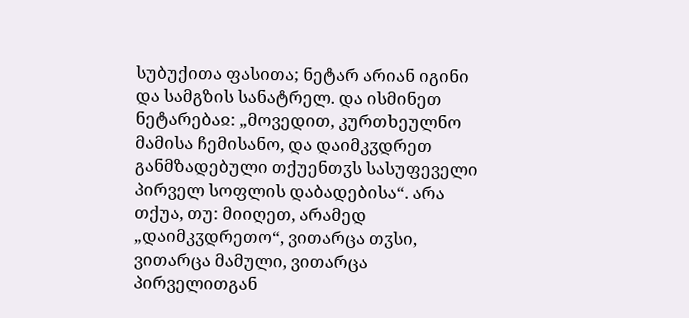სუბუქითა ფასითა; ნეტარ არიან იგინი და სამგზის სანატრელ. და ისმინეთ ნეტარებაჲ: „მოვედით, კურთხეულნო მამისა ჩემისანო, და დაიმკჳდრეთ განმზადებული თქუენთჳს სასუფეველი პირველ სოფლის დაბადებისა“. არა თქუა, თუ: მიიღეთ, არამედ „დაიმკჳდრეთო“, ვითარცა თჳსი, ვითარცა მამული, ვითარცა პირველითგან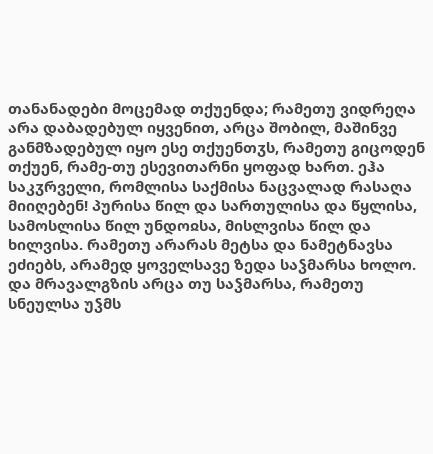თანანადები მოცემად თქუენდა; რამეთუ ვიდრეღა არა დაბადებულ იყვენით, არცა შობილ, მაშინვე განმზადებულ იყო ესე თქუენთჳს, რამეთუ გიცოდენ თქუენ, რამე-თუ ესევითარნი ყოფად ხართ. ეჰა საკჳრველი, რომლისა საქმისა ნაცვალად რასაღა მიიღებენ! პურისა წილ და სართულისა და წყლისა, სამოსლისა წილ უნდოჲსა, მისლვისა წილ და ხილვისა. რამეთუ არარას მეტსა და ნამეტნავსა ეძიებს, არამედ ყოველსავე ზედა საჴმარსა ხოლო. და მრავალგზის არცა თუ საჴმარსა, რამეთუ სნეულსა უჴმს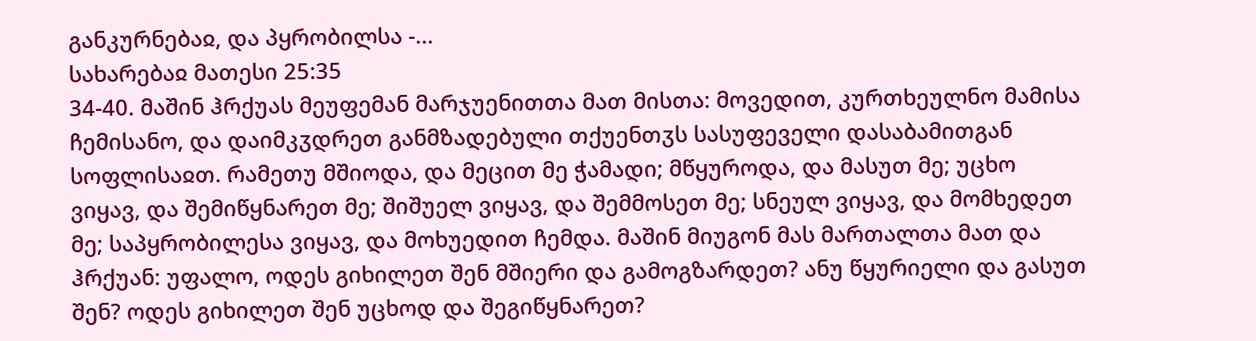განკურნებაჲ, და პყრობილსა -...
სახარებაჲ მათესი 25:35
34-40. მაშინ ჰრქუას მეუფემან მარჯუენითთა მათ მისთა: მოვედით, კურთხეულნო მამისა ჩემისანო, და დაიმკჳდრეთ განმზადებული თქუენთჳს სასუფეველი დასაბამითგან სოფლისაჲთ. რამეთუ მშიოდა, და მეცით მე ჭამადი; მწყუროდა, და მასუთ მე; უცხო ვიყავ, და შემიწყნარეთ მე; შიშუელ ვიყავ, და შემმოსეთ მე; სნეულ ვიყავ, და მომხედეთ მე; საპყრობილესა ვიყავ, და მოხუედით ჩემდა. მაშინ მიუგონ მას მართალთა მათ და ჰრქუან: უფალო, ოდეს გიხილეთ შენ მშიერი და გამოგზარდეთ? ანუ წყურიელი და გასუთ შენ? ოდეს გიხილეთ შენ უცხოდ და შეგიწყნარეთ?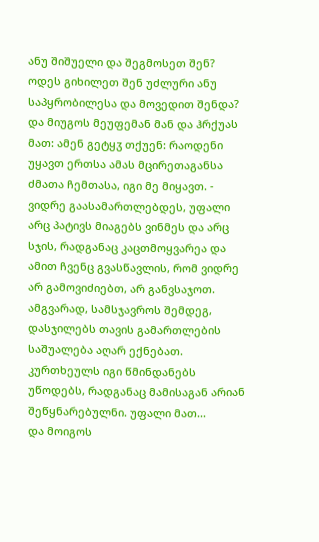ანუ შიშუელი და შეგმოსეთ შენ? ოდეს გიხილეთ შენ უძლური ანუ საპყრობილესა და მოვედით შენდა? და მიუგოს მეუფემან მან და ჰრქუას მათ: ამენ გეტყჳ თქუენ: რაოდენი უყავთ ერთსა ამას მცირეთაგანსა ძმათა ჩემთასა, იგი მე მიყავთ. - ვიდრე გაასამართლებდეს, უფალი არც პატივს მიაგებს ვინმეს და არც სჯის, რადგანაც კაცთმოყვარეა და ამით ჩვენც გვასწავლის, რომ ვიდრე არ გამოვიძიებთ, არ განვსაჯოთ. ამგვარად, სამსჯავროს შემდეგ, დასჯილებს თავის გამართლების საშუალება აღარ ექნებათ. კურთხეულს იგი წმინდანებს უწოდებს, რადგანაც მამისაგან არიან შეწყნარებულნი. უფალი მათ...
და მოიგოს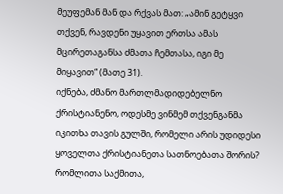მეუფემან მან და რქვას მათ: „ამინ გეტყვი თქვენ, რავდენი უყავით ერთსა ამას მცირეთაგანსა ძმათა ჩემთასა, იგი მე მიყავით“ (მათე 31).
იქნება, ძმანო მართლმადიდებელნო ქრისტიანენო, ოდესმე ვინმემ თქვენგანმა იკითხა თავის გულში, რომელი არის უდიდესი ყოველთა ქრისტიანეთა სათნოებათა შორის? რომლითა საქმითა,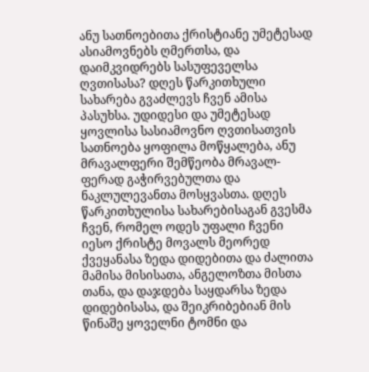ანუ სათნოებითა ქრისტიანე უმეტესად ასიამოვნებს ღმერთსა, და დაიმკვიდრებს სასუფეველსა ღვთისასა? დღეს წარკითხული სახარება გვაძლევს ჩვენ ამისა პასუხსა. უდიდესი და უმეტესად ყოვლისა სასიამოვნო ღვთისათვის სათნოება ყოფილა მოწყალება, ანუ მრავალფერი შემწეობა მრავალ-ფერად გაჭირვებულთა და ნაკლულევანთა მოსყვასთა. დღეს წარკითხულისა სახარებისაგან გვესმა ჩვენ, რომელ ოდეს უფალი ჩვენი იესო ქრისტე მოვალს მეორედ ქვეყანასა ზედა დიდებითა და ძალითა მამისა მისისათა, ანგელოზთა მისთა თანა, და დაჯდება საყდარსა ზედა დიდებისასა, და შეიკრიბებიან მის წინაშე ყოველნი ტომნი და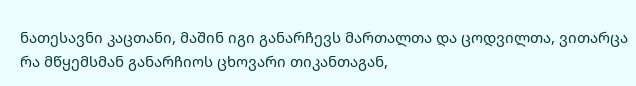ნათესავნი კაცთანი, მაშინ იგი განარჩევს მართალთა და ცოდვილთა, ვითარცა რა მწყემსმან განარჩიოს ცხოვარი თიკანთაგან,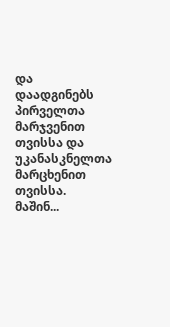და დაადგინებს პირველთა მარჯვენით თვისსა და უკანასკნელთა მარცხენით თვისსა. მაშინ...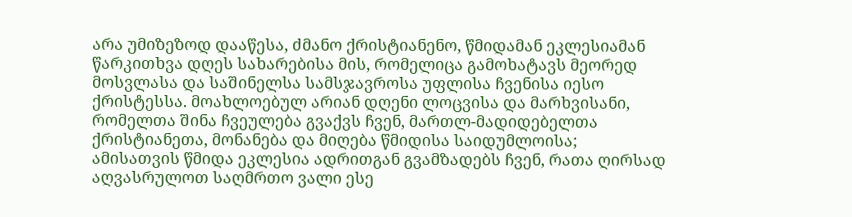არა უმიზეზოდ დააწესა, ძმანო ქრისტიანენო, წმიდამან ეკლესიამან წარკითხვა დღეს სახარებისა მის, რომელიცა გამოხატავს მეორედ მოსვლასა და საშინელსა სამსჯავროსა უფლისა ჩვენისა იესო ქრისტესსა. მოახლოებულ არიან დღენი ლოცვისა და მარხვისანი, რომელთა შინა ჩვეულება გვაქვს ჩვენ, მართლ-მადიდებელთა ქრისტიანეთა, მონანება და მიღება წმიდისა საიდუმლოისა; ამისათვის წმიდა ეკლესია ადრითგან გვამზადებს ჩვენ, რათა ღირსად აღვასრულოთ საღმრთო ვალი ესე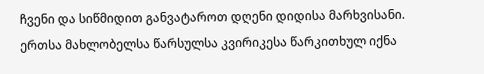ჩვენი და სიწმიდით განვატაროთ დღენი დიდისა მარხვისანი. ერთსა მახლობელსა წარსულსა კვირიკესა წარკითხულ იქნა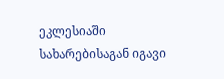ეკლესიაში სახარებისაგან იგავი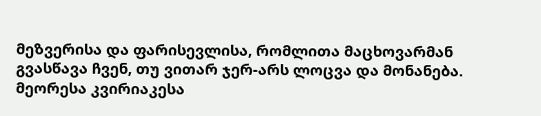მეზვერისა და ფარისევლისა, რომლითა მაცხოვარმან გვასწავა ჩვენ, თუ ვითარ ჯერ-არს ლოცვა და მონანება. მეორესა კვირიაკესა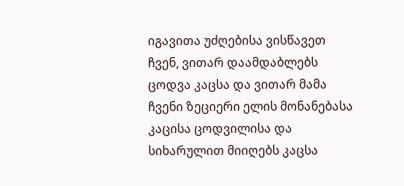იგავითა უძღებისა ვისწავეთ ჩვენ, ვითარ დაამდაბლებს ცოდვა კაცსა და ვითარ მამა ჩვენი ზეციერი ელის მონანებასა კაცისა ცოდვილისა და სიხარულით მიიღებს კაცსა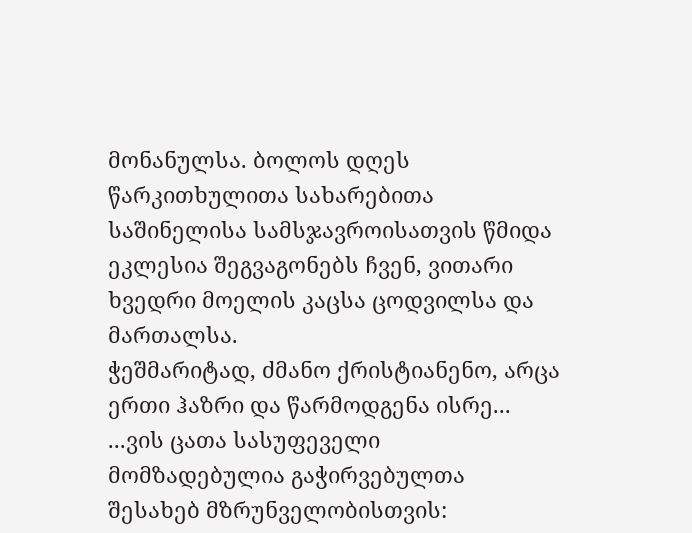მონანულსა. ბოლოს დღეს წარკითხულითა სახარებითა საშინელისა სამსჯავროისათვის წმიდა ეკლესია შეგვაგონებს ჩვენ, ვითარი ხვედრი მოელის კაცსა ცოდვილსა და მართალსა.
ჭეშმარიტად, ძმანო ქრისტიანენო, არცა ერთი ჰაზრი და წარმოდგენა ისრე...
...ვის ცათა სასუფეველი მომზადებულია გაჭირვებულთა შესახებ მზრუნველობისთვის: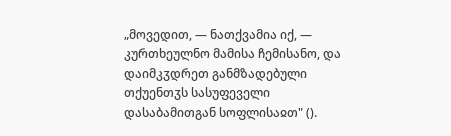„მოვედით, — ნათქვამია იქ, — კურთხეულნო მამისა ჩემისანო, და დაიმკჳდრეთ განმზადებული თქუენთჳს სასუფეველი დასაბამითგან სოფლისაჲთ" ().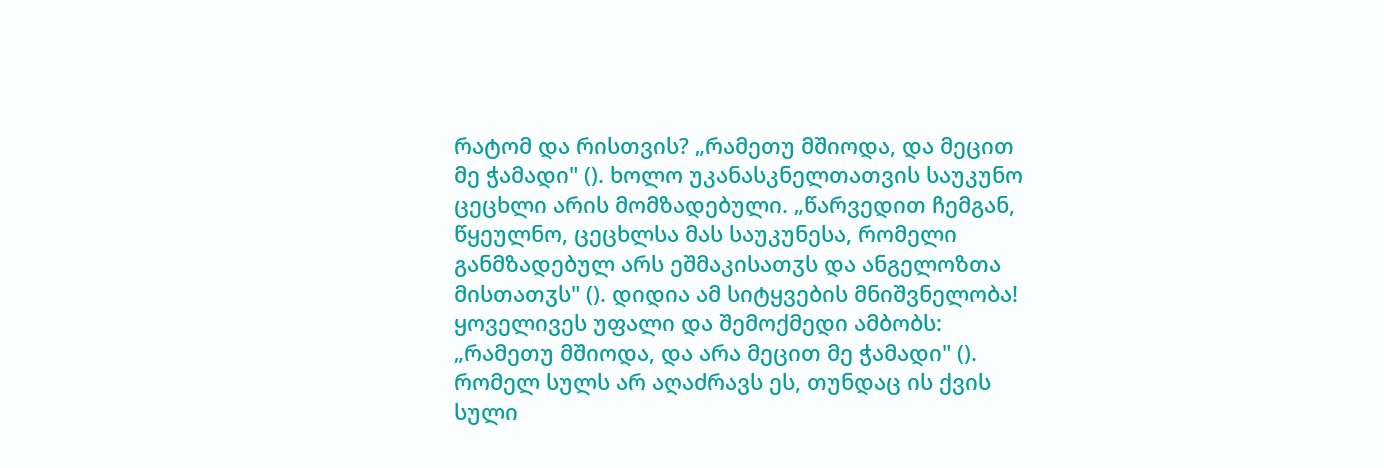რატომ და რისთვის? „რამეთუ მშიოდა, და მეცით მე ჭამადი" (). ხოლო უკანასკნელთათვის საუკუნო ცეცხლი არის მომზადებული. „წარვედით ჩემგან, წყეულნო, ცეცხლსა მას საუკუნესა, რომელი განმზადებულ არს ეშმაკისათჳს და ანგელოზთა მისთათჳს" (). დიდია ამ სიტყვების მნიშვნელობა! ყოველივეს უფალი და შემოქმედი ამბობს: „რამეთუ მშიოდა, და არა მეცით მე ჭამადი" (). რომელ სულს არ აღაძრავს ეს, თუნდაც ის ქვის სული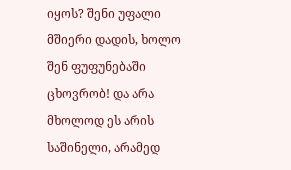იყოს? შენი უფალი მშიერი დადის, ხოლო შენ ფუფუნებაში ცხოვრობ! და არა მხოლოდ ეს არის საშინელი, არამედ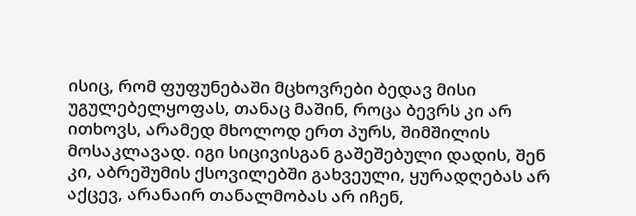ისიც, რომ ფუფუნებაში მცხოვრები ბედავ მისი უგულებელყოფას, თანაც მაშინ, როცა ბევრს კი არ ითხოვს, არამედ მხოლოდ ერთ პურს, შიმშილის მოსაკლავად. იგი სიცივისგან გაშეშებული დადის, შენ კი, აბრეშუმის ქსოვილებში გახვეული, ყურადღებას არ აქცევ, არანაირ თანალმობას არ იჩენ,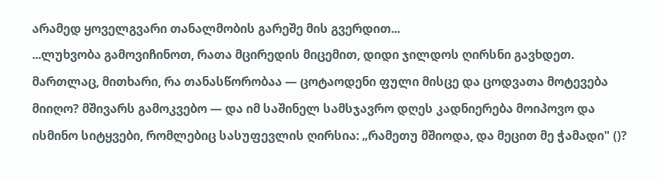არამედ ყოველგვარი თანალმობის გარეშე მის გვერდით...
...ლუხვობა გამოვიჩინოთ, რათა მცირედის მიცემით, დიდი ჯილდოს ღირსნი გავხდეთ. მართლაც, მითხარი, რა თანასწორობაა — ცოტაოდენი ფული მისცე და ცოდვათა მოტევება მიიღო? მშივარს გამოკვებო — და იმ საშინელ სამსჯავრო დღეს კადნიერება მოიპოვო და ისმინო სიტყვები, რომლებიც სასუფევლის ღირსია: „რამეთუ მშიოდა, და მეცით მე ჭამადი" ()?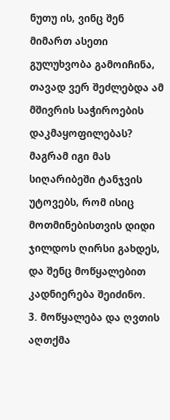ნუთუ ის, ვინც შენ მიმართ ასეთი გულუხვობა გამოიჩინა, თავად ვერ შეძლებდა ამ მშივრის საჭიროების დაკმაყოფილებას? მაგრამ იგი მას სიღარიბეში ტანჯვის უტოვებს, რომ ისიც მოთმინებისთვის დიდი ჯილდოს ღირსი გახდეს, და შენც მოწყალებით კადნიერება შეიძინო.
3. მოწყალება და ღვთის აღთქმა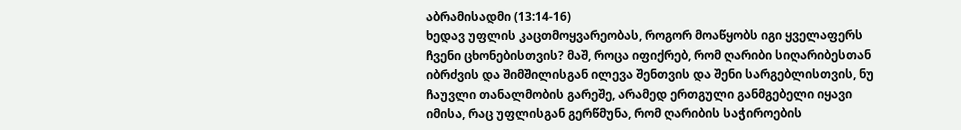აბრამისადმი (13:14-16)
ხედავ უფლის კაცთმოყვარეობას, როგორ მოაწყობს იგი ყველაფერს ჩვენი ცხონებისთვის? მაშ, როცა იფიქრებ, რომ ღარიბი სიღარიბესთან იბრძვის და შიმშილისგან ილევა შენთვის და შენი სარგებლისთვის, ნუ ჩაუვლი თანალმობის გარეშე, არამედ ერთგული განმგებელი იყავი იმისა, რაც უფლისგან გერწმუნა, რომ ღარიბის საჭიროების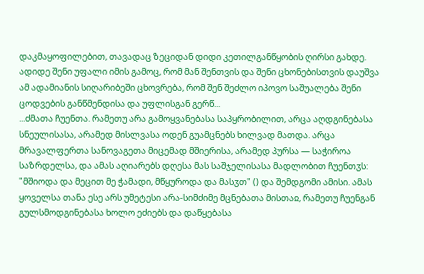დაკმაყოფილებით, თავადაც ზეციდან დიდი კეთილგანწყობის ღირსი გახდე. ადიდე შენი უფალი იმის გამოც, რომ მან შენთვის და შენი ცხონებისთვის დაუშვა ამ ადამიანის სიღარიბეში ცხოვრება, რომ შენ შეძლო იპოვო საშუალება შენი ცოდვების განწმენდისა და უფლისგან გერწ...
...ძმათა ჩუენთა. რამეთუ არა გამოყვანებასა საპყრობილით, არცა აღდგინებასა სნეულისასა, არამედ მისლვასა ოდენ გუამცნებს ხილვად მათდა. არცა მრავალფერთა სანოვაგეთა მიცემად მშიერისა, არამედ პურსა — საჭიროა საზრდელსა, და ამას აღიარებს დღესა მას საშჯელისასა მადლობით ჩუენთჳს: "მშიოდა და მეცით მე ჭამადი, მწყუროდა და მასჳთ" () და შემდგომი ამისი. ამას ყოველსა თანა ესე არს უმეტესი არა-სიმძიმე მცნებათა მისთაჲ, რამეთუ ჩუენგან გულსმოდგინებასა ხოლო ეძიებს და დაწყებასა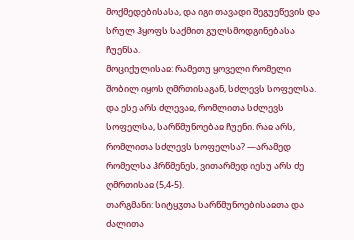მოქმედებისასა, და იგი თავადი შეგუეწევის და სრულ ჰყოფს საქმით გულსმოდგინებასა ჩუენსა.
მოციქულისაჲ: რამეთუ ყოველი რომელი შობილ იყოს ღმრთისაგან, სძლევს სოფელსა. და ესე არს ძლევაჲ, რომლითა სძლევს სოფელსა, სარწმუნოებაჲ ჩუენი. რაჲ არს, რომლითა სძლევს სოფელსა? —არამედ რომელსა ჰრწმენეს, ვითარმედ იესუ არს ძე ღმრთისაჲ (5,4-5).
თარგმანი: სიტყჳთა სარწმუნოებისაჲთა და ძალითა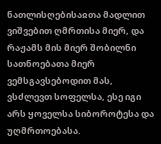ნათლისღებისაჲთა მადლით ვიშვებით ღმრთისა მიერ, და რაჟამს მის მიერ შობილნი სათნოებათა მიერ ვემსგავსებოდით მას, ვსძლევთ სოფელსა, ესე იგი არს ყოველსა სიბოროტესა და უღმრთოებასა.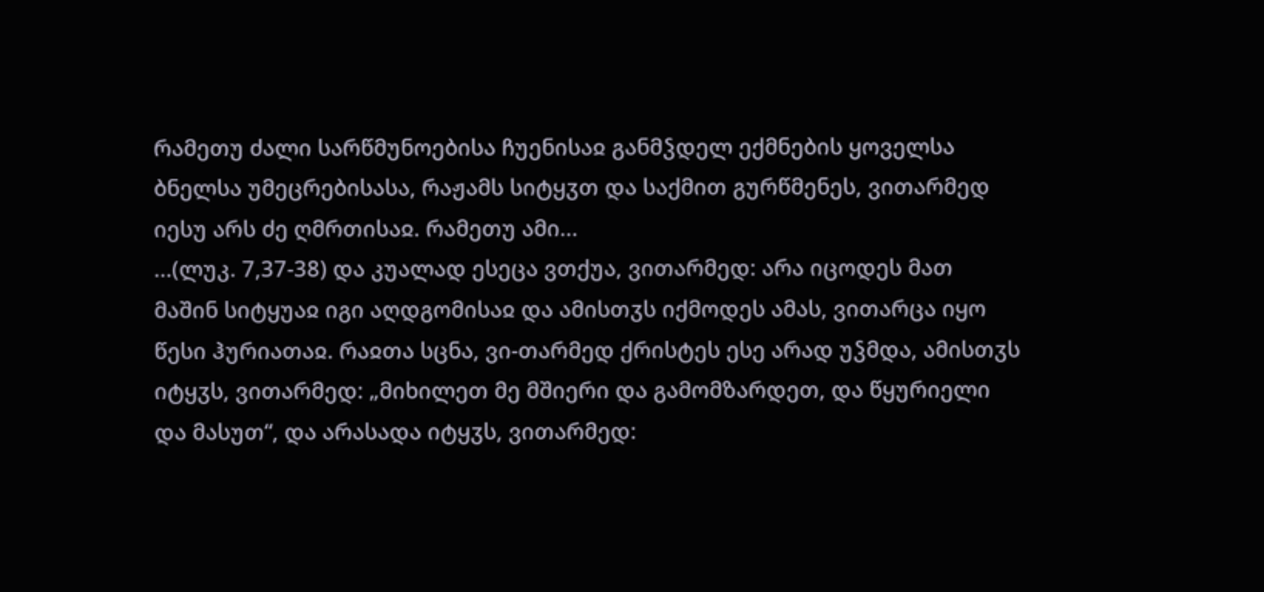რამეთუ ძალი სარწმუნოებისა ჩუენისაჲ განმჴდელ ექმნების ყოველსა ბნელსა უმეცრებისასა, რაჟამს სიტყჳთ და საქმით გურწმენეს, ვითარმედ იესუ არს ძე ღმრთისაჲ. რამეთუ ამი...
...(ლუკ. 7,37-38) და კუალად ესეცა ვთქუა, ვითარმედ: არა იცოდეს მათ მაშინ სიტყუაჲ იგი აღდგომისაჲ და ამისთჳს იქმოდეს ამას, ვითარცა იყო წესი ჰურიათაჲ. რაჲთა სცნა, ვი-თარმედ ქრისტეს ესე არად უჴმდა, ამისთჳს იტყჳს, ვითარმედ: „მიხილეთ მე მშიერი და გამომზარდეთ, და წყურიელი და მასუთ“, და არასადა იტყჳს, ვითარმედ: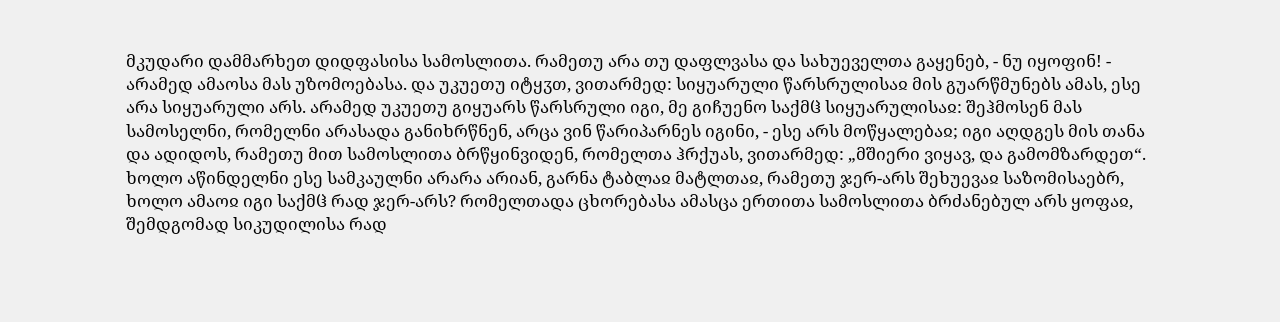მკუდარი დამმარხეთ დიდფასისა სამოსლითა. რამეთუ არა თუ დაფლვასა და სახუეველთა გაყენებ, - ნუ იყოფინ! - არამედ ამაოსა მას უზომოებასა. და უკუეთუ იტყჳთ, ვითარმედ: სიყუარული წარსრულისაჲ მის გუარწმუნებს ამას, ესე არა სიყუარული არს. არამედ უკუეთუ გიყუარს წარსრული იგი, მე გიჩუენო საქმჱ სიყუარულისაჲ: შეჰმოსენ მას სამოსელნი, რომელნი არასადა განიხრწნენ, არცა ვინ წარიპარნეს იგინი, - ესე არს მოწყალებაჲ; იგი აღდგეს მის თანა და ადიდოს, რამეთუ მით სამოსლითა ბრწყინვიდენ, რომელთა ჰრქუას, ვითარმედ: „მშიერი ვიყავ, და გამომზარდეთ“. ხოლო აწინდელნი ესე სამკაულნი არარა არიან, გარნა ტაბლაჲ მატლთაჲ, რამეთუ ჯერ-არს შეხუევაჲ საზომისაებრ, ხოლო ამაოჲ იგი საქმჱ რად ჯერ-არს? რომელთადა ცხორებასა ამასცა ერთითა სამოსლითა ბრძანებულ არს ყოფაჲ, შემდგომად სიკუდილისა რად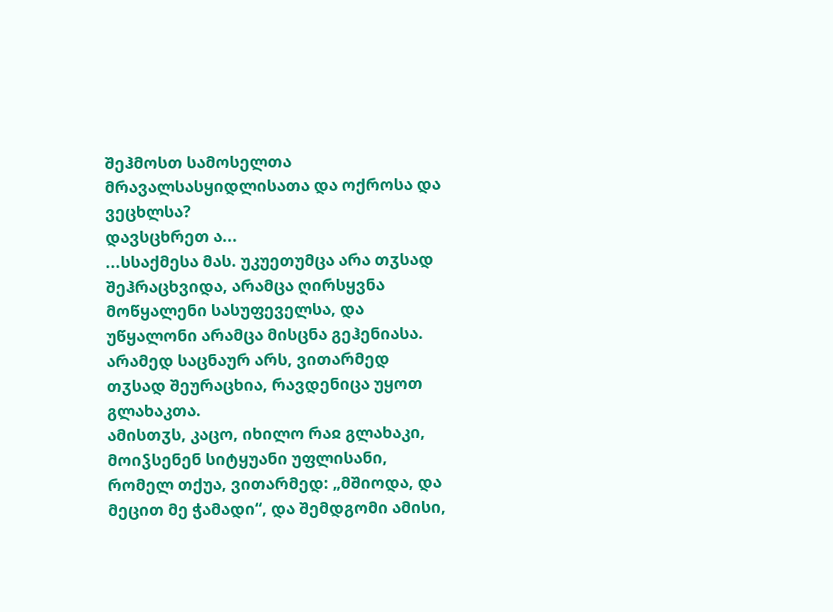შეჰმოსთ სამოსელთა მრავალსასყიდლისათა და ოქროსა და ვეცხლსა?
დავსცხრეთ ა...
...სსაქმესა მას. უკუეთუმცა არა თჳსად შეჰრაცხვიდა, არამცა ღირსყვნა მოწყალენი სასუფეველსა, და უწყალონი არამცა მისცნა გეჰენიასა. არამედ საცნაურ არს, ვითარმედ თჳსად შეურაცხია, რავდენიცა უყოთ გლახაკთა.
ამისთჳს, კაცო, იხილო რაჲ გლახაკი, მოიჴსენენ სიტყუანი უფლისანი, რომელ თქუა, ვითარმედ: „მშიოდა, და მეცით მე ჭამადი“, და შემდგომი ამისი,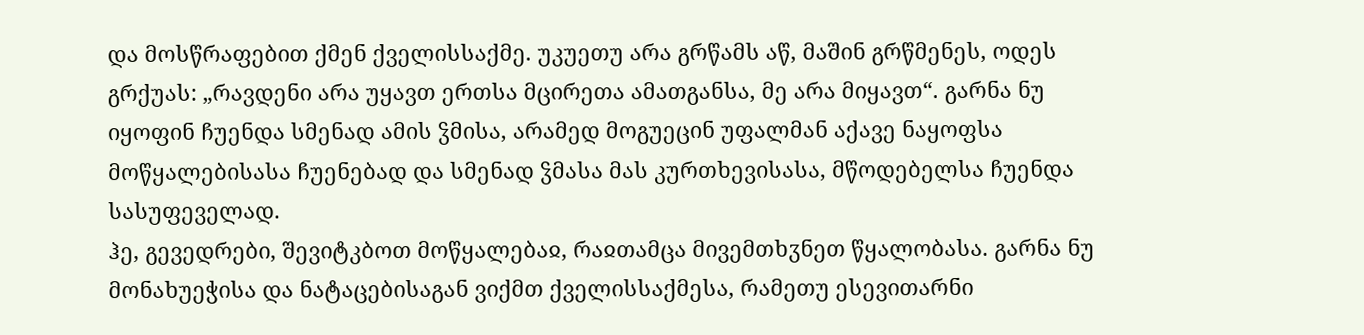და მოსწრაფებით ქმენ ქველისსაქმე. უკუეთუ არა გრწამს აწ, მაშინ გრწმენეს, ოდეს გრქუას: „რავდენი არა უყავთ ერთსა მცირეთა ამათგანსა, მე არა მიყავთ“. გარნა ნუ იყოფინ ჩუენდა სმენად ამის ჴმისა, არამედ მოგუეცინ უფალმან აქავე ნაყოფსა მოწყალებისასა ჩუენებად და სმენად ჴმასა მას კურთხევისასა, მწოდებელსა ჩუენდა სასუფეველად.
ჰე, გევედრები, შევიტკბოთ მოწყალებაჲ, რაჲთამცა მივემთხჳნეთ წყალობასა. გარნა ნუ მონახუეჭისა და ნატაცებისაგან ვიქმთ ქველისსაქმესა, რამეთუ ესევითარნი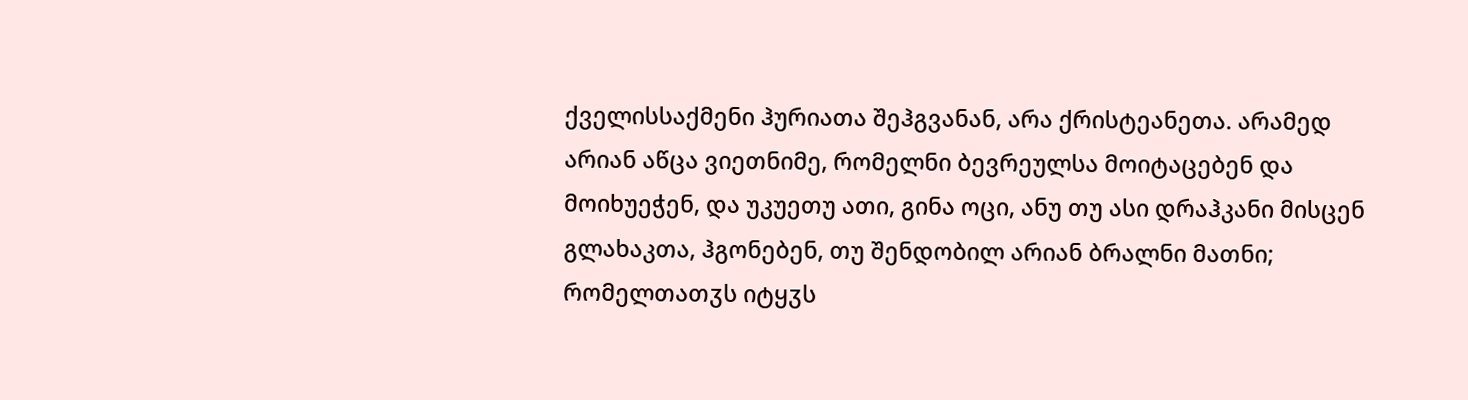ქველისსაქმენი ჰურიათა შეჰგვანან, არა ქრისტეანეთა. არამედ არიან აწცა ვიეთნიმე, რომელნი ბევრეულსა მოიტაცებენ და მოიხუეჭენ, და უკუეთუ ათი, გინა ოცი, ანუ თუ ასი დრაჰკანი მისცენ გლახაკთა, ჰგონებენ, თუ შენდობილ არიან ბრალნი მათნი; რომელთათჳს იტყჳს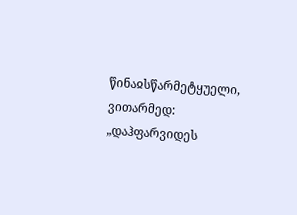წინაჲსწარმეტყუელი, ვითარმედ: „დაჰფარვიდეს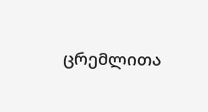ცრემლითა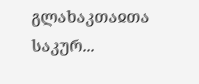გლახაკთაჲთა საკურ...